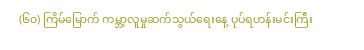(၆၀) ကြိမ်မြောက် ကမ္ဘာ့လူမှုဆက်သွယ်ရေးနေ့ ပုပ်ရဟန်းမင်းကြီး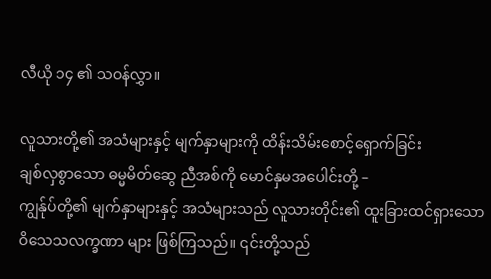လီယို ၁၄ ၏ သဝန်လွှာ။

လူသားတို့၏ အသံများနှင့် မျက်နှာများကို ထိန်းသိမ်းစောင့်ရှောက်ခြင်း
ချစ်လှစွာသော ဓမ္မမိတ်ဆွေ ညီအစ်ကို မောင်နှမအပေါင်းတို့ –
ကျွန်ုပ်တို့၏ မျက်နှာများနှင့် အသံများသည် လူသားတိုင်း၏ ထူးခြားထင်ရှားသော ဝိသေသလက္ခဏာ များ ဖြစ်ကြသည်။ ၎င်းတို့သည်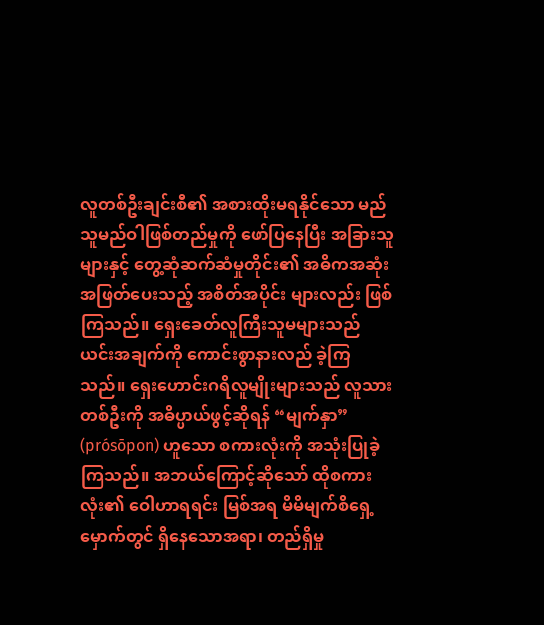လူတစ်ဦးချင်းစီ၏ အစားထိုးမရနိုင်သော မည်သူမည်ဝါဖြစ်တည်မှုကို ဖော်ပြနေပြီး အခြားသူများနှင့် တွေ့ဆုံဆက်ဆံမှုတိုင်း၏ အဓိကအဆုံးအဖြတ်ပေးသည့် အစိတ်အပိုင်း များလည်း ဖြစ်ကြသည်။ ရှေးခေတ်လူကြီးသူမများသည် ယင်းအချက်ကို ကောင်းစွာနားလည် ခဲ့ကြ သည်။ ရှေးဟောင်းဂရိလူမျိုးများသည် လူသားတစ်ဦးကို အဓိပ္ပာယ်ဖွင့်ဆိုရန် “မျက်နှာ” (prósōpon) ဟူသော စကားလုံးကို အသုံးပြုခဲ့ကြသည်။ အဘယ်ကြောင့်ဆိုသော် ထိုစကားလုံး၏ ဝေါဟာရရင်း မြစ်အရ မိမိမျက်စိရှေ့မှောက်တွင် ရှိနေသောအရာ၊ တည်ရှိမှု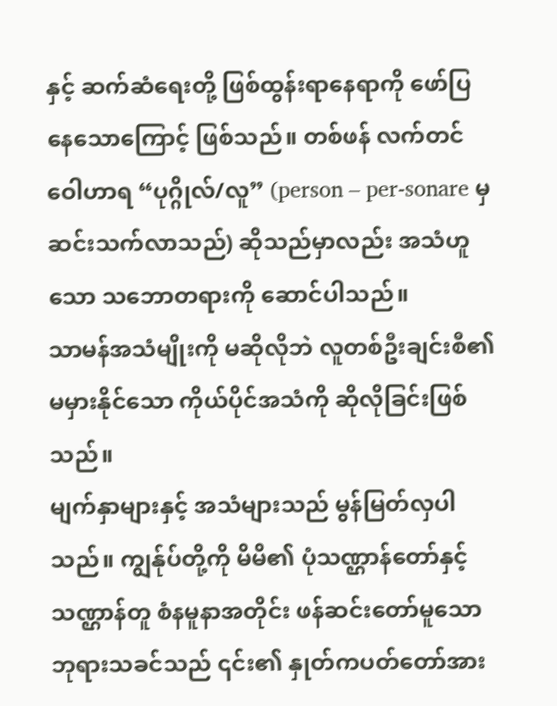နှင့် ဆက်ဆံရေးတို့ ဖြစ်ထွန်းရာနေရာကို ဖော်ပြနေသောကြောင့် ဖြစ်သည်။ တစ်ဖန် လက်တင်ဝေါဟာရ “ပုဂ္ဂိုလ်/လူ” (person – per-sonare မှ ဆင်းသက်လာသည်) ဆိုသည်မှာလည်း အသံဟူသော သဘောတရားကို ဆောင်ပါသည်။
သာမန်အသံမျိုးကို မဆိုလိုဘဲ လူတစ်ဦးချင်းစီ၏ မမှားနိုင်သော ကိုယ်ပိုင်အသံကို ဆိုလိုခြင်းဖြစ်သည်။
မျက်နှာများနှင့် အသံများသည် မွန်မြတ်လှပါသည်။ ကျွန်ုပ်တို့ကို မိမိ၏ ပုံသဏ္ဌာန်တော်နှင့် သဏ္ဌာန်တူ စံနမူနာအတိုင်း ဖန်ဆင်းတော်မူသော ဘုရားသခင်သည် ၎င်း၏ နှုတ်ကပတ်တော်အား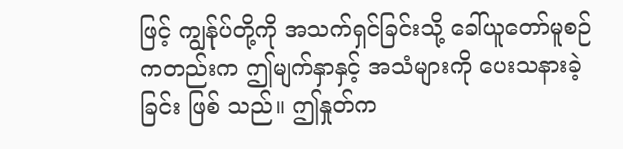ဖြင့် ကျွန်ုပ်တို့ကို အသက်ရှင်ခြင်းသို့ ခေါ်ယူတော်မူစဉ်ကတည်းက ဤမျက်နှာနှင့် အသံများကို ပေးသနားခဲ့ခြင်း ဖြစ် သည်။ ဤနှုတ်က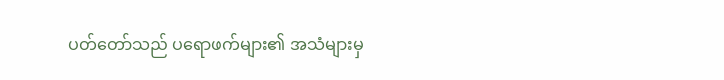ပတ်တော်သည် ပရောဖက်များ၏ အသံများမှ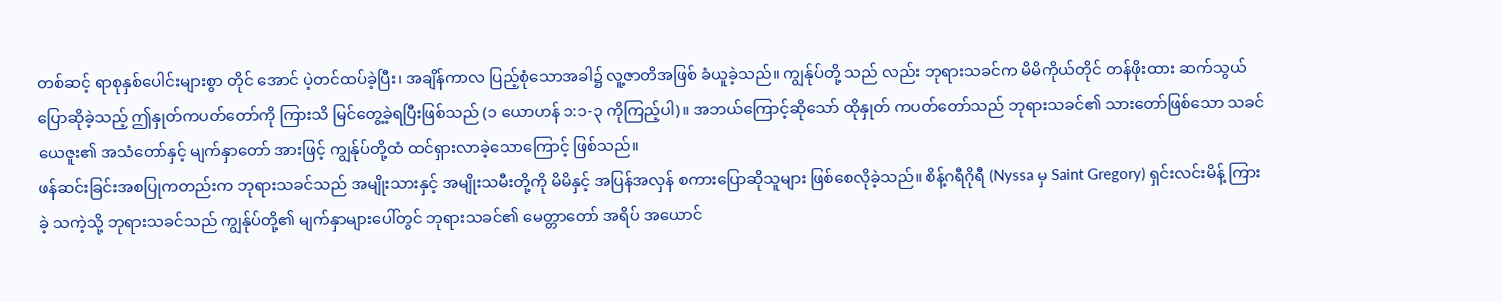တစ်ဆင့် ရာစုနှစ်ပေါင်းများစွာ တိုင် အောင် ပဲ့တင်ထပ်ခဲ့ပြီး၊ အချိန်ကာလ ပြည့်စုံသောအခါ၌ လူ့ဇာတိအဖြစ် ခံယူခဲ့သည်။ ကျွန်ုပ်တို့ သည် လည်း ဘုရားသခင်က မိမိကိုယ်တိုင် တန်ဖိုးထား ဆက်သွယ်ပြောဆိုခဲ့သည့် ဤနှုတ်ကပတ်တော်ကို ကြားသိ မြင်တွေ့ခဲ့ရပြီးဖြစ်သည် (၁ ယောဟန် ၁:၁-၃ ကိုကြည့်ပါ)။ အဘယ်ကြောင့်ဆိုသော် ထိုနှုတ် ကပတ်တော်သည် ဘုရားသခင်၏ သားတော်ဖြစ်သော သခင်ယေဇူး၏ အသံတော်နှင့် မျက်နှာတော် အားဖြင့် ကျွန်ုပ်တို့ထံ ထင်ရှားလာခဲ့သောကြောင့် ဖြစ်သည်။
ဖန်ဆင်းခြင်းအစပြုကတည်းက ဘုရားသခင်သည် အမျိုးသားနှင့် အမျိုးသမီးတို့ကို မိမိနှင့် အပြန်အလှန် စကားပြောဆိုသူများ ဖြစ်စေလိုခဲ့သည်။ စိန့်ဂရီဂိုရီ (Nyssa မှ Saint Gregory) ရှင်းလင်းမိန့် ကြားခဲ့ သကဲ့သို့ ဘုရားသခင်သည် ကျွန်ုပ်တို့၏ မျက်နှာများပေါ်တွင် ဘုရားသခင်၏ မေတ္တာတော် အရိပ် အယောင်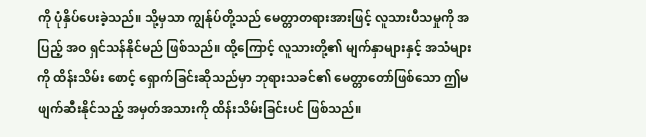ကို ပုံနှိပ်ပေးခဲ့သည်။ သို့မှသာ ကျွန်ုပ်တို့သည် မေတ္တာတရားအားဖြင့် လူသားပီသမှုကို အပြည့် အဝ ရှင်သန်နိုင်မည် ဖြစ်သည်။ ထို့ကြောင့် လူသားတို့၏ မျက်နှာများနှင့် အသံများကို ထိန်းသိမ်း စောင့် ရှောက်ခြင်းဆိုသည်မှာ ဘုရားသခင်၏ မေတ္တာတော်ဖြစ်သော ဤမဖျက်ဆီးနိုင်သည့် အမှတ်အသားကို ထိန်းသိမ်းခြင်းပင် ဖြစ်သည်။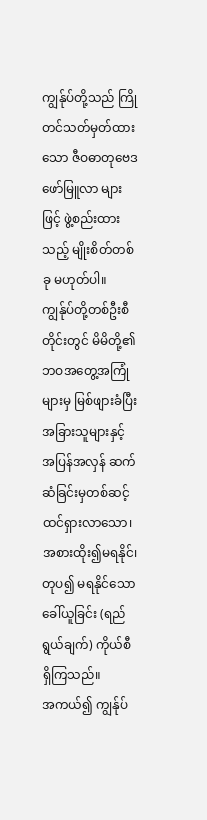ကျွန်ုပ်တို့သည် ကြိုတင်သတ်မှတ်ထားသော ဇီဝဓာတုဗေဒ ဖော်မြူလာ များဖြင့် ဖွဲ့စည်းထားသည့် မျိုးစိတ်တစ်ခု မဟုတ်ပါ။ ကျွန်ုပ်တို့တစ်ဦးစီတိုင်းတွင် မိမိတို့၏ ဘဝအတွေ့အကြုံများမှ မြစ်ဖျားခံပြီး အခြားသူများနှင့် အပြန်အလှန် ဆက်ဆံခြင်းမှတစ်ဆင့် ထင်ရှားလာသော၊ အစားထိုး၍မရနိုင်၊ တုပ၍ မရနိုင်သော ခေါ်ယူခြင်း (ရည်ရွယ်ချက်) ကိုယ်စီ ရှိကြသည်။
အကယ်၍ ကျွန်ုပ်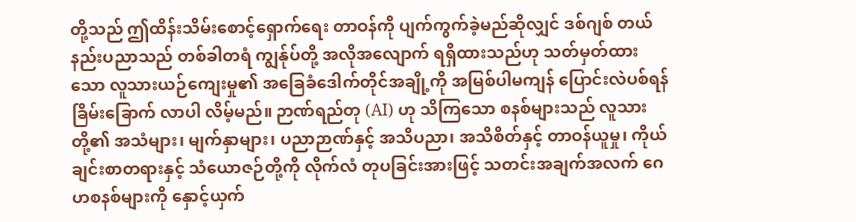တို့သည် ဤထိန်းသိမ်းစောင့်ရှောက်ရေး တာဝန်ကို ပျက်ကွက်ခဲ့မည်ဆိုလျှင် ဒစ်ဂျစ် တယ်နည်းပညာသည် တစ်ခါတရံ ကျွန်ုပ်တို့ အလိုအလျောက် ရရှိထားသည်ဟု သတ်မှတ်ထားသော လူသားယဉ်ကျေးမှု၏ အခြေခံဒေါက်တိုင်အချို့ကို အမြစ်ပါမကျန် ပြောင်းလဲပစ်ရန် ခြိမ်းခြောက် လာပါ လိမ့်မည်။ ဉာဏ်ရည်တု (AI) ဟု သိကြသော စနစ်များသည် လူသားတို့၏ အသံများ၊ မျက်နှာများ၊ ပညာဉာဏ်နှင့် အသိပညာ၊ အသိစိတ်နှင့် တာဝန်ယူမှု၊ ကိုယ်ချင်းစာတရားနှင့် သံယောဇဉ်တို့ကို လိုက်လံ တုပခြင်းအားဖြင့် သတင်းအချက်အလက် ဂေဟစနစ်များကို နှောင့်ယှက်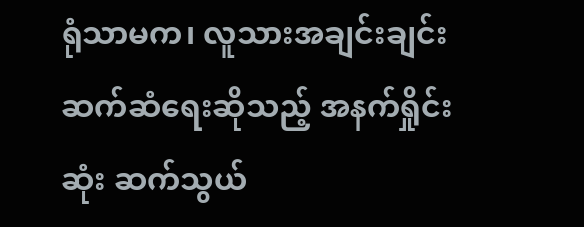ရုံသာမက၊ လူသားအချင်းချင်း ဆက်ဆံရေးဆိုသည့် အနက်ရှိုင်းဆုံး ဆက်သွယ်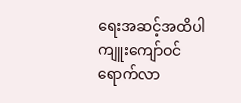ရေးအဆင့်အထိပါ ကျူးကျော်ဝင်ရောက်လာ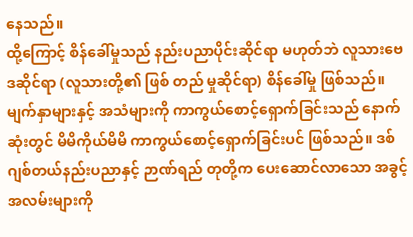နေသည်။
ထို့ကြောင့် စိန်ခေါ်မှုသည် နည်းပညာပိုင်းဆိုင်ရာ မဟုတ်ဘဲ လူသားဗေဒဆိုင်ရာ (လူသားတို့၏ ဖြစ် တည် မှုဆိုင်ရာ) စိန်ခေါ်မှု ဖြစ်သည်။ မျက်နှာများနှင့် အသံများကို ကာကွယ်စောင့်ရှောက်ခြင်းသည် နောက် ဆုံးတွင် မိမိကိုယ်မိမိ ကာကွယ်စောင့်ရှောက်ခြင်းပင် ဖြစ်သည်။ ဒစ်ဂျစ်တယ်နည်းပညာနှင့် ဉာဏ်ရည် တုတို့က ပေးဆောင်လာသော အခွင့်အလမ်းများကို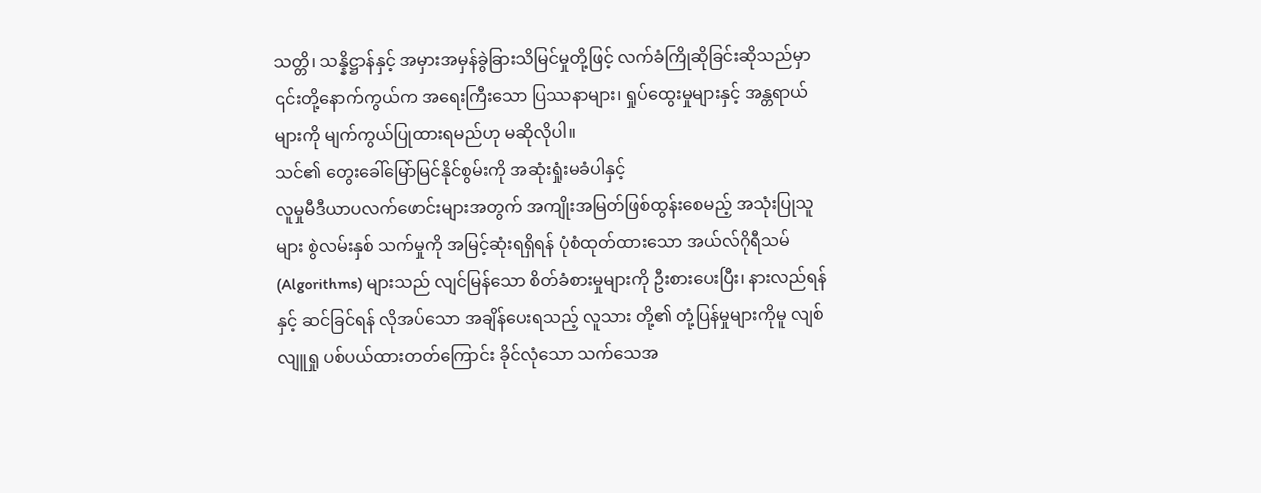သတ္တိ၊ သန္နိဋ္ဌာန်နှင့် အမှားအမှန်ခွဲခြားသိမြင်မှုတို့ဖြင့် လက်ခံကြိုဆိုခြင်းဆိုသည်မှာ ၎င်းတို့နောက်ကွယ်က အရေးကြီးသော ပြဿနာများ၊ ရှုပ်ထွေးမှုများနှင့် အန္တရာယ်များကို မျက်ကွယ်ပြုထားရမည်ဟု မဆိုလိုပါ။
သင်၏ တွေးခေါ်မြော်မြင်နိုင်စွမ်းကို အဆုံးရှုံးမခံပါနှင့်
လူမှုမီဒီယာပလက်ဖောင်းများအတွက် အကျိုးအမြတ်ဖြစ်ထွန်းစေမည့် အသုံးပြုသူများ စွဲလမ်းနှစ် သက်မှုကို အမြင့်ဆုံးရရှိရန် ပုံစံထုတ်ထားသော အယ်လ်ဂိုရီသမ် (Algorithms) များသည် လျင်မြန်သော စိတ်ခံစားမှုများကို ဦးစားပေးပြီး၊ နားလည်ရန်နှင့် ဆင်ခြင်ရန် လိုအပ်သော အချိန်ပေးရသည့် လူသား တို့၏ တုံ့ပြန်မှုများကိုမူ လျစ်လျူရှု ပစ်ပယ်ထားတတ်ကြောင်း ခိုင်လုံသော သက်သေအ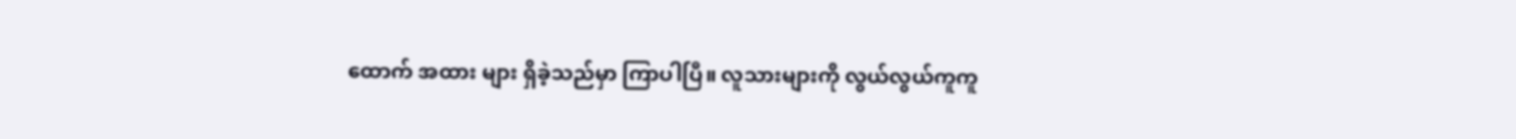ထောက် အထား များ ရှိခဲ့သည်မှာ ကြာပါပြီ။ လူသားများကို လွယ်လွယ်ကူကူ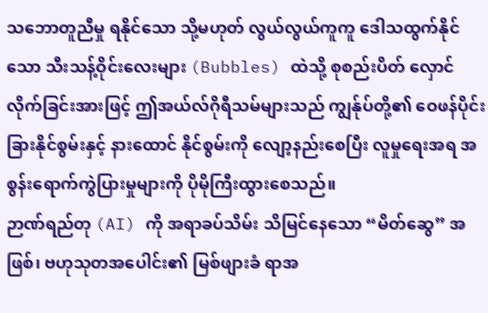သဘောတူညီမှု ရနိုင်သော သို့မဟုတ် လွယ်လွယ်ကူကူ ဒေါသထွက်နိုင်သော သီးသန့်ဝိုင်းလေးများ (Bubbles) ထဲသို့ စုစည်းပိတ် လှောင် လိုက်ခြင်းအားဖြင့် ဤအယ်လ်ဂိုရီသမ်များသည် ကျွန်ုပ်တို့၏ ဝေဖန်ပိုင်းခြားနိုင်စွမ်းနှင့် နားထောင် နိုင်စွမ်းကို လျော့နည်းစေပြီး လူမှုရေးအရ အစွန်းရောက်ကွဲပြားမှုများကို ပိုမိုကြီးထွားစေသည်။
ဉာဏ်ရည်တု (AI) ကို အရာခပ်သိမ်း သိမြင်နေသော “မိတ်ဆွေ” အဖြစ်၊ ဗဟုသုတအပေါင်း၏ မြစ်ဖျားခံ ရာအ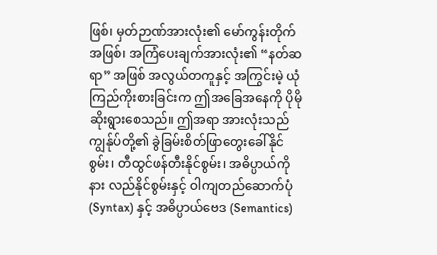ဖြစ်၊ မှတ်ဉာဏ်အားလုံး၏ မော်ကွန်းတိုက်အဖြစ်၊ အကြံပေးချက်အားလုံး၏ “နတ်ဆရာ” အဖြစ် အလွယ်တကူနှင့် အကြွင်းမဲ့ ယုံကြည်ကိုးစားခြင်းက ဤအခြေအနေကို ပိုမိုဆိုးရွားစေသည်။ ဤအရာ အားလုံးသည် ကျွန်ုပ်တို့၏ ခွဲခြမ်းစိတ်ဖြာတွေးခေါ်နိုင်စွမ်း၊ တီထွင်ဖန်တီးနိုင်စွမ်း၊ အဓိပ္ပာယ်ကို နား လည်နိုင်စွမ်းနှင့် ဝါကျတည်ဆောက်ပုံ (Syntax) နှင့် အဓိပ္ပာယ်ဗေဒ (Semantics)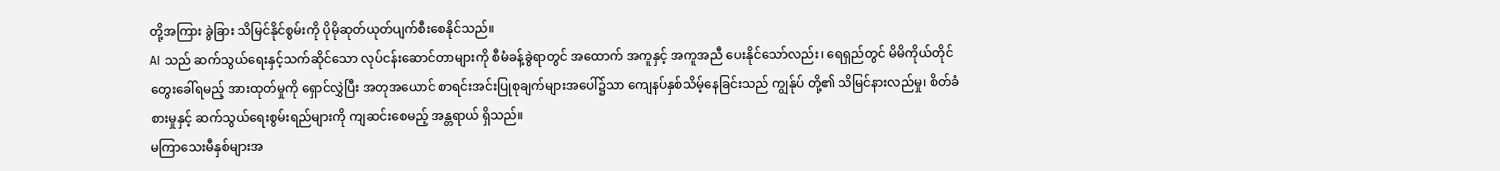တို့အကြား ခွဲခြား သိမြင်နိုင်စွမ်းကို ပိုမိုဆုတ်ယုတ်ပျက်စီးစေနိုင်သည်။
AI သည် ဆက်သွယ်ရေးနှင့်သက်ဆိုင်သော လုပ်ငန်းဆောင်တာများကို စီမံခန့်ခွဲရာတွင် အထောက် အကူနှင့် အကူအညီ ပေးနိုင်သော်လည်း၊ ရေရှည်တွင် မိမိကိုယ်တိုင် တွေးခေါ်ရမည့် အားထုတ်မှုကို ရှောင်လွှဲပြီး အတုအယောင် စာရင်းအင်းပြုစုချက်များအပေါ်၌သာ ကျေနပ်နှစ်သိမ့်နေခြင်းသည် ကျွန်ုပ် တို့၏ သိမြင်နားလည်မှု၊ စိတ်ခံစားမှုနှင့် ဆက်သွယ်ရေးစွမ်းရည်များကို ကျဆင်းစေမည့် အန္တရာယ် ရှိသည်။
မကြာသေးမီနှစ်များအ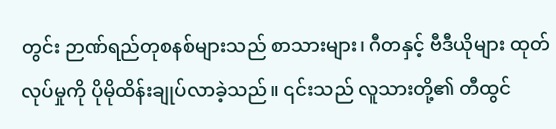တွင်း ဉာဏ်ရည်တုစနစ်များသည် စာသားများ၊ ဂီတနှင့် ဗီဒီယိုများ ထုတ်လုပ်မှုကို ပိုမိုထိန်းချုပ်လာခဲ့သည်။ ၎င်းသည် လူသားတို့၏ တီထွင်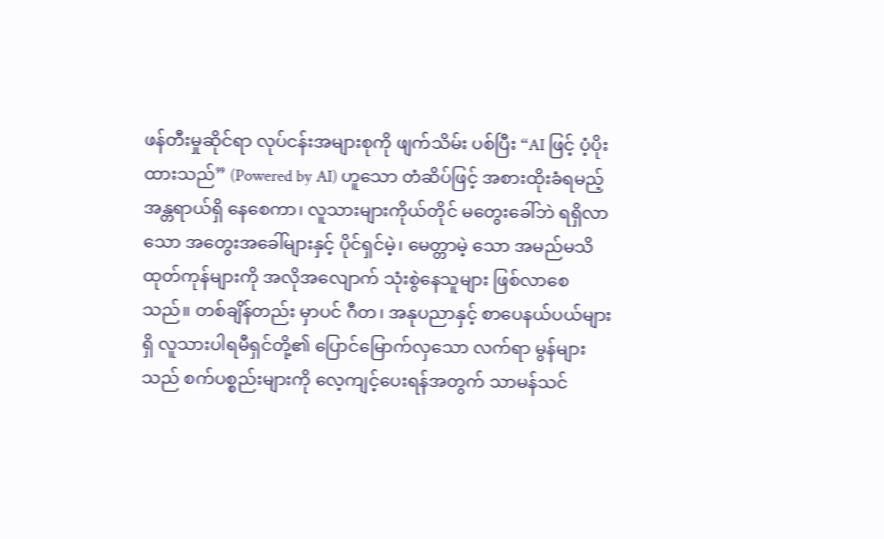ဖန်တီးမှုဆိုင်ရာ လုပ်ငန်းအများစုကို ဖျက်သိမ်း ပစ်ပြီး “AI ဖြင့် ပံ့ပိုးထားသည်” (Powered by AI) ဟူသော တံဆိပ်ဖြင့် အစားထိုးခံရမည့် အန္တရာယ်ရှိ နေစေကာ၊ လူသားများကိုယ်တိုင် မတွေးခေါ်ဘဲ ရရှိလာသော အတွေးအခေါ်များနှင့် ပိုင်ရှင်မဲ့၊ မေတ္တာမဲ့ သော အမည်မသိထုတ်ကုန်များကို အလိုအလျောက် သုံးစွဲနေသူများ ဖြစ်လာစေသည်။ တစ်ချိန်တည်း မှာပင် ဂီတ၊ အနုပညာနှင့် စာပေနယ်ပယ်များရှိ လူသားပါရမီရှင်တို့၏ ပြောင်မြောက်လှသော လက်ရာ မွန်များသည် စက်ပစ္စည်းများကို လေ့ကျင့်ပေးရန်အတွက် သာမန်သင်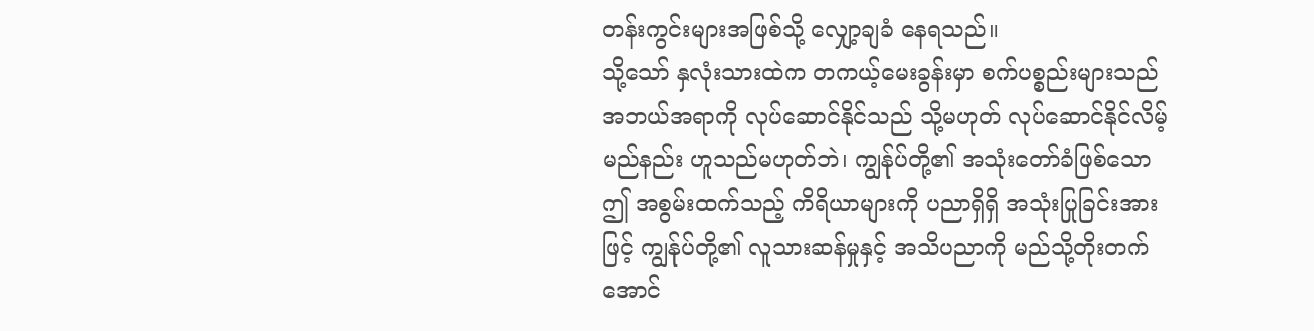တန်းကွင်းများအဖြစ်သို့ လျှော့ချခံ နေရသည်။
သို့သော် နှလုံးသားထဲက တကယ့်မေးခွန်းမှာ စက်ပစ္စည်းများသည် အဘယ်အရာကို လုပ်ဆောင်နိုင်သည် သို့မဟုတ် လုပ်ဆောင်နိုင်လိမ့်မည်နည်း ဟူသည်မဟုတ်ဘဲ၊ ကျွန်ုပ်တို့၏ အသုံးတော်ခံဖြစ်သော ဤ အစွမ်းထက်သည့် ကိရိယာများကို ပညာရှိရှိ အသုံးပြုခြင်းအားဖြင့် ကျွန်ုပ်တို့၏ လူသားဆန်မှုနှင့် အသိပညာကို မည်သို့တိုးတက်အောင်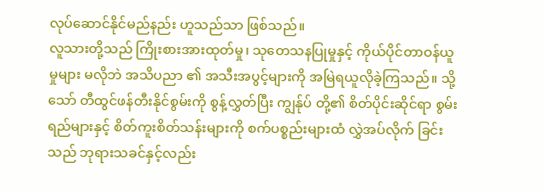လုပ်ဆောင်နိုင်မည်နည်း ဟူသည်သာ ဖြစ်သည်။
လူသားတို့သည် ကြိုးစားအားထုတ်မှု၊ သုတေသနပြုမှုနှင့် ကိုယ်ပိုင်တာဝန်ယူမှုများ မလိုဘဲ အသိပညာ ၏ အသီးအပွင့်များကို အမြဲရယူလိုခဲ့ကြသည်။ သို့သော် တီထွင်ဖန်တီးနိုင်စွမ်းကို စွန့်လွှတ်ပြီး ကျွန်ုပ် တို့၏ စိတ်ပိုင်းဆိုင်ရာ စွမ်းရည်များနှင့် စိတ်ကူးစိတ်သန်းများကို စက်ပစ္စည်းများထံ လွှဲအပ်လိုက် ခြင်းသည် ဘုရားသခင်နှင့်လည်း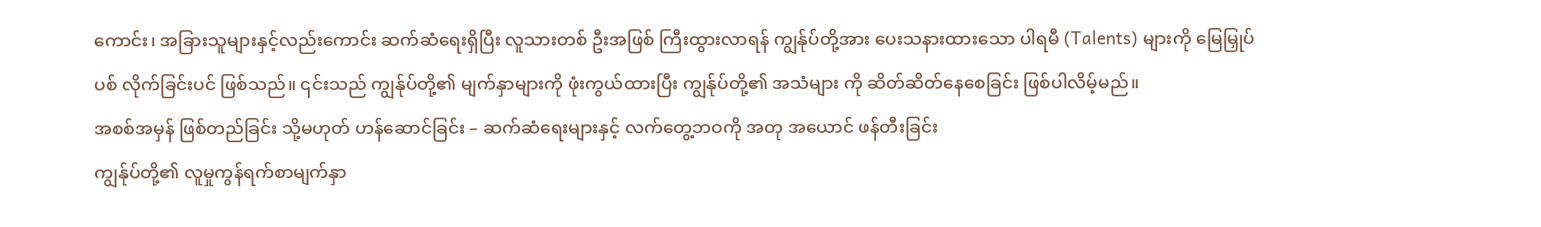ကောင်း၊ အခြားသူများနှင့်လည်းကောင်း ဆက်ဆံရေးရှိပြီး လူသားတစ် ဦးအဖြစ် ကြီးထွားလာရန် ကျွန်ုပ်တို့အား ပေးသနားထားသော ပါရမီ (Talents) များကို မြေမြှုပ်ပစ် လိုက်ခြင်းပင် ဖြစ်သည်။ ၎င်းသည် ကျွန်ုပ်တို့၏ မျက်နှာများကို ဖုံးကွယ်ထားပြီး ကျွန်ုပ်တို့၏ အသံများ ကို ဆိတ်ဆိတ်နေစေခြင်း ဖြစ်ပါလိမ့်မည်။
အစစ်အမှန် ဖြစ်တည်ခြင်း သို့မဟုတ် ဟန်ဆောင်ခြင်း – ဆက်ဆံရေးများနှင့် လက်တွေ့ဘဝကို အတု အယောင် ဖန်တီးခြင်း
ကျွန်ုပ်တို့၏ လူမှုကွန်ရက်စာမျက်နှာ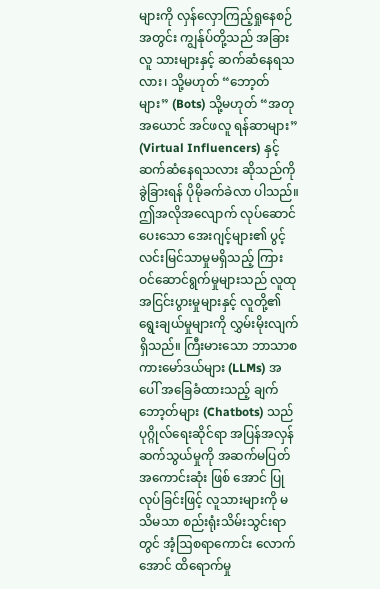များကို လှန်လှောကြည့်ရှုနေစဉ်အတွင်း ကျွန်ုပ်တို့သည် အခြားလူ သားများနှင့် ဆက်ဆံနေရသလား၊ သို့မဟုတ် “ဘော့တ်များ” (Bots) သို့မဟုတ် “အတုအယောင် အင်ဖလူ ရန်ဆာများ” (Virtual Influencers) နှင့် ဆက်ဆံနေရသလား ဆိုသည်ကို ခွဲခြားရန် ပိုမိုခက်ခဲလာ ပါသည်။ ဤအလိုအလျောက် လုပ်ဆောင်ပေးသော အေးဂျင့်များ၏ ပွင့်လင်းမြင်သာမှုမရှိသည့် ကြား ဝင်ဆောင်ရွက်မှုများသည် လူထုအငြင်းပွားမှုများနှင့် လူတို့၏ ရွေးချယ်မှုများကို လွှမ်းမိုးလျက်ရှိသည်။ ကြီးမားသော ဘာသာစကားမော်ဒယ်များ (LLMs) အပေါ် အခြေခံထားသည့် ချက်ဘော့တ်များ (Chatbots) သည် ပုဂ္ဂိုလ်ရေးဆိုင်ရာ အပြန်အလှန်ဆက်သွယ်မှုကို အဆက်မပြတ် အကောင်းဆုံး ဖြစ် အောင် ပြုလုပ်ခြင်းဖြင့် လူသားများကို မသိမသာ စည်းရုံးသိမ်းသွင်းရာတွင် အံ့ဩစရာကောင်း လောက် အောင် ထိရောက်မှု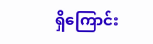ရှိကြောင်း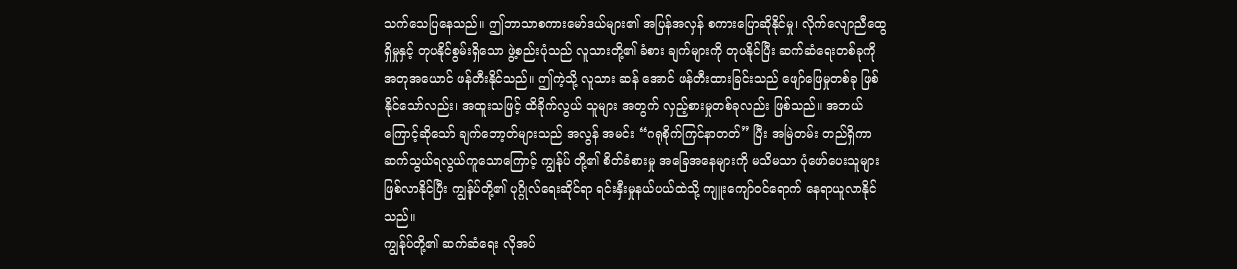သက်သေပြနေသည်။ ဤဘာသာစကားမော်ဒယ်များ၏ အပြန်အလှန် စကားပြောဆိုနိုင်မှု၊ လိုက်လျောညီထွေရှိမှုနှင့် တုပနိုင်စွမ်းရှိသော ဖွဲ့စည်းပုံသည် လူသားတို့၏ ခံစား ချက်များကို တုပနိုင်ပြီး ဆက်ဆံရေးတစ်ခုကို အတုအယောင် ဖန်တီးနိုင်သည်။ ဤကဲ့သို့ လူသား ဆန် အောင် ဖန်တီးထားခြင်းသည် ဖျော်ဖြေမှုတစ်ခု ဖြစ်နိုင်သော်လည်း၊ အထူးသဖြင့် ထိခိုက်လွယ် သူများ အတွက် လှည့်စားမှုတစ်ခုလည်း ဖြစ်သည်။ အဘယ်ကြောင့်ဆိုသော် ချက်ဘော့တ်များသည် အလွန် အမင်း “ဂရုစိုက်ကြင်နာတတ်” ပြီး အမြဲတမ်း တည်ရှိကာ ဆက်သွယ်ရလွယ်ကူသောကြောင့် ကျွန်ုပ် တို့၏ စိတ်ခံစားမှု အခြေအနေများကို မသိမသာ ပုံဖော်ပေးသူများ ဖြစ်လာနိုင်ပြီး ကျွန်ုပ်တို့၏ ပုဂ္ဂိုလ်ရေးဆိုင်ရာ ရင်းနှီးမှုနယ်ပယ်ထဲသို့ ကျူးကျော်ဝင်ရောက် နေရာယူလာနိုင်သည်။
ကျွန်ုပ်တို့၏ ဆက်ဆံရေး လိုအပ်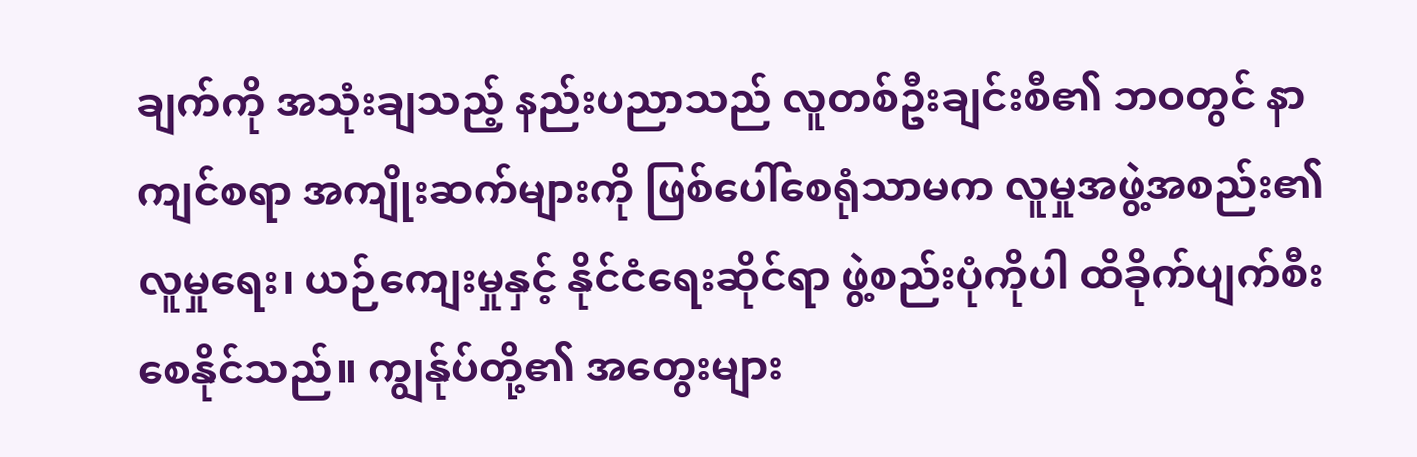ချက်ကို အသုံးချသည့် နည်းပညာသည် လူတစ်ဦးချင်းစီ၏ ဘဝတွင် နာကျင်စရာ အကျိုးဆက်များကို ဖြစ်ပေါ်စေရုံသာမက လူမှုအဖွဲ့အစည်း၏ လူမှုရေး၊ ယဉ်ကျေးမှုနှင့် နိုင်ငံရေးဆိုင်ရာ ဖွဲ့စည်းပုံကိုပါ ထိခိုက်ပျက်စီးစေနိုင်သည်။ ကျွန်ုပ်တို့၏ အတွေးများ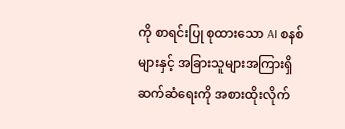ကို စာရင်းပြု စုထားသော AI စနစ်များနှင့် အခြားသူများအကြားရှိ ဆက်ဆံရေးကို အစားထိုးလိုက်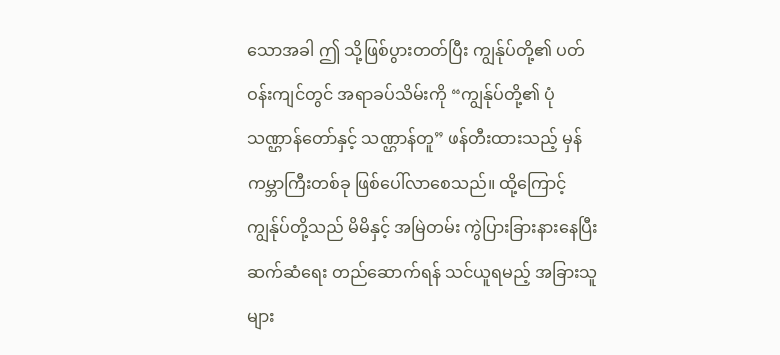သောအခါ ဤ သို့ဖြစ်ပွားတတ်ပြီး ကျွန်ုပ်တို့၏ ပတ်ဝန်းကျင်တွင် အရာခပ်သိမ်းကို “ကျွန်ုပ်တို့၏ ပုံသဏ္ဌာန်တော်နှင့် သဏ္ဌာန်တူ” ဖန်တီးထားသည့် မှန်ကမ္ဘာကြီးတစ်ခု ဖြစ်ပေါ်လာစေသည်။ ထို့ကြောင့် ကျွန်ုပ်တို့သည် မိမိနှင့် အမြဲတမ်း ကွဲပြားခြားနားနေပြီး ဆက်ဆံရေး တည်ဆောက်ရန် သင်ယူရမည့် အခြားသူများ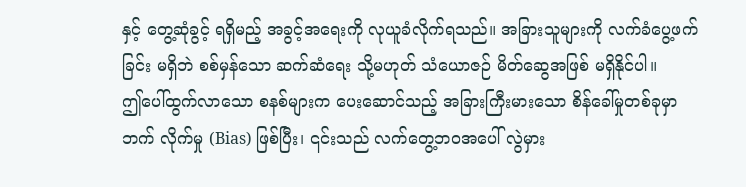နှင့် တွေ့ဆုံခွင့် ရရှိမည့် အခွင့်အရေးကို လုယူခံလိုက်ရသည်။ အခြားသူများကို လက်ခံပွေ့ဖက်ခြင်း မရှိဘဲ စစ်မှန်သော ဆက်ဆံရေး သို့မဟုတ် သံယောဇဉ် မိတ်ဆွေအဖြစ် မရှိနိုင်ပါ။
ဤပေါ်ထွက်လာသော စနစ်များက ပေးဆောင်သည့် အခြားကြီးမားသော စိန်ခေါ်မှုတစ်ခုမှာ ဘက် လိုက်မှု (Bias) ဖြစ်ပြီး၊ ၎င်းသည် လက်တွေ့ဘဝအပေါ် လွဲမှား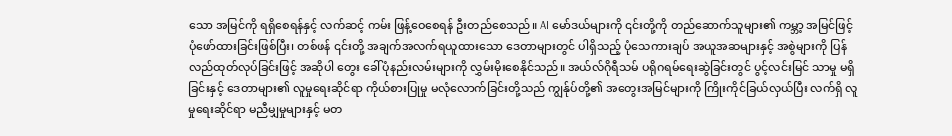သော အမြင်ကို ရရှိစေရန်နှင့် လက်ဆင့် ကမ်း ဖြန့်ဝေစေရန် ဦးတည်စေသည်။ AI မော်ဒယ်များကို ၎င်းတို့ကို တည်ဆောက်သူများ၏ ကမ္ဘာ့ အမြင်ဖြင့် ပုံဖော်ထားခြင်းဖြစ်ပြီး၊ တစ်ဖန် ၎င်းတို့ အချက်အလက်ရယူထားသော ဒေတာများတွင် ပါရှိသည့် ပုံသေကားချပ် အယူအဆများနှင့် အစွဲများကို ပြန်လည်ထုတ်လုပ်ခြင်းဖြင့် အဆိုပါ တွေး ခေါ်ပုံနည်းလမ်းများကို လွှမ်းမိုးစေနိုင်သည်။ အယ်လ်ဂိုရီသမ် ပရိုဂရမ်ရေးဆွဲခြင်းတွင် ပွင့်လင်းမြင် သာမှု မရှိခြင်းနှင့် ဒေတာများ၏ လူမှုရေးဆိုင်ရာ ကိုယ်စားပြုမှု မလုံလောက်ခြင်းတို့သည် ကျွန်ုပ်တို့၏ အတွေးအမြင်များကို ကြိုးကိုင်ခြယ်လှယ်ပြီး လက်ရှိ လူမှုရေးဆိုင်ရာ မညီမျှမှုများနှင့် မတ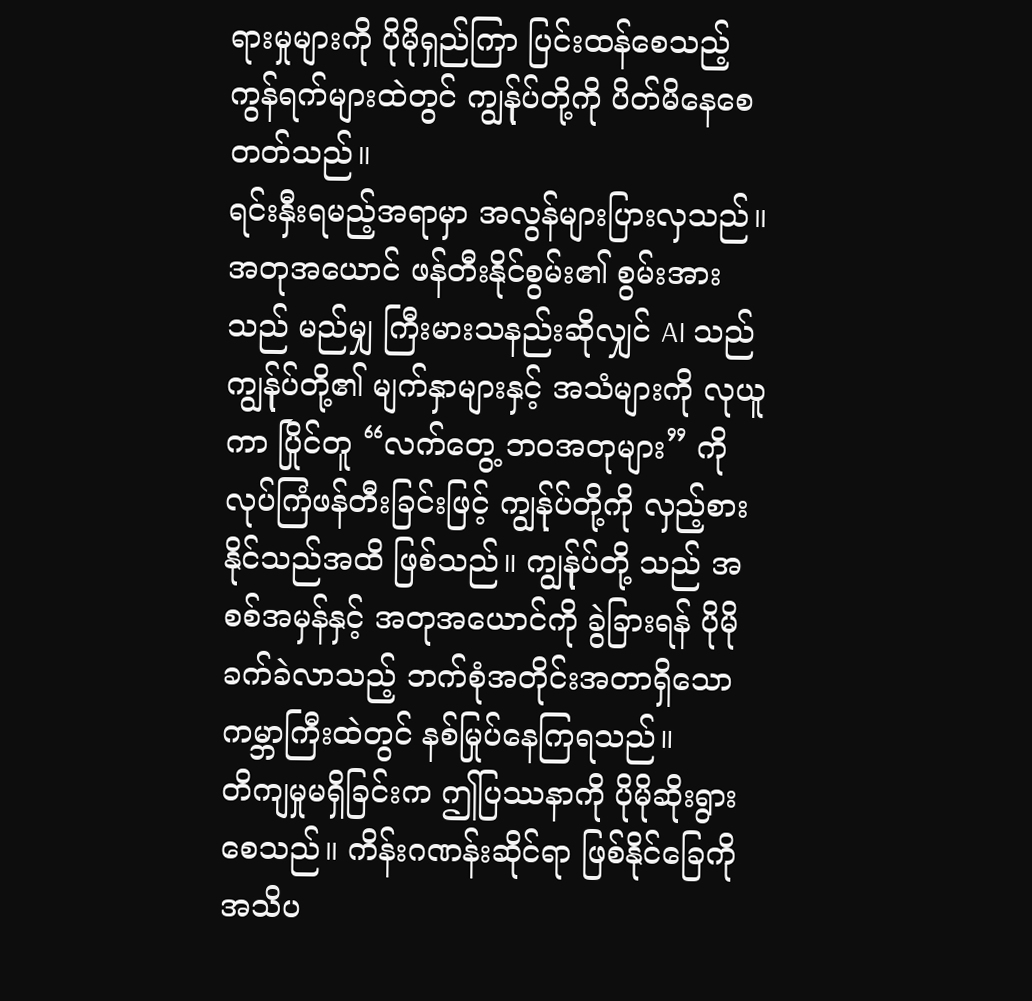ရားမှုများကို ပိုမိုရှည်ကြာ ပြင်းထန်စေသည့် ကွန်ရက်များထဲတွင် ကျွန်ုပ်တို့ကို ပိတ်မိနေစေတတ်သည်။
ရင်းနှီးရမည့်အရာမှာ အလွန်များပြားလှသည်။ အတုအယောင် ဖန်တီးနိုင်စွမ်း၏ စွမ်းအားသည် မည်မျှ ကြီးမားသနည်းဆိုလျှင် AI သည် ကျွန်ုပ်တို့၏ မျက်နှာများနှင့် အသံများကို လုယူကာ ပြိုင်တူ “လက်တွေ့ ဘဝအတုများ” ကို လုပ်ကြံဖန်တီးခြင်းဖြင့် ကျွန်ုပ်တို့ကို လှည့်စားနိုင်သည်အထိ ဖြစ်သည်။ ကျွန်ုပ်တို့ သည် အစစ်အမှန်နှင့် အတုအယောင်ကို ခွဲခြားရန် ပိုမိုခက်ခဲလာသည့် ဘက်စုံအတိုင်းအတာရှိသော ကမ္ဘာကြီးထဲတွင် နစ်မြုပ်နေကြရသည်။
တိကျမှုမရှိခြင်းက ဤပြဿနာကို ပိုမိုဆိုးရွားစေသည်။ ကိန်းဂဏန်းဆိုင်ရာ ဖြစ်နိုင်ခြေကို အသိပ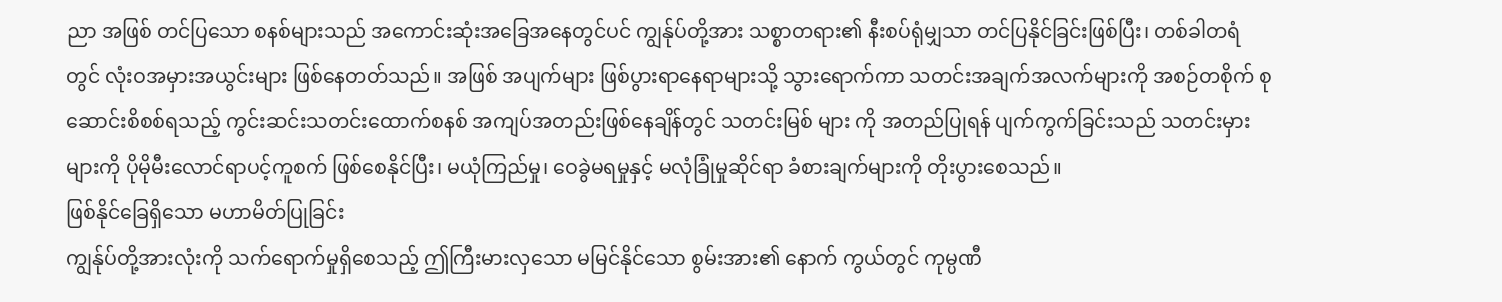ညာ အဖြစ် တင်ပြသော စနစ်များသည် အကောင်းဆုံးအခြေအနေတွင်ပင် ကျွန်ုပ်တို့အား သစ္စာတရား၏ နီးစပ်ရုံမျှသာ တင်ပြနိုင်ခြင်းဖြစ်ပြီး၊ တစ်ခါတရံတွင် လုံးဝအမှားအယွင်းများ ဖြစ်နေတတ်သည်။ အဖြစ် အပျက်များ ဖြစ်ပွားရာနေရာများသို့ သွားရောက်ကာ သတင်းအချက်အလက်များကို အစဉ်တစိုက် စုဆောင်းစိစစ်ရသည့် ကွင်းဆင်းသတင်းထောက်စနစ် အကျပ်အတည်းဖြစ်နေချိန်တွင် သတင်းမြစ် များ ကို အတည်ပြုရန် ပျက်ကွက်ခြင်းသည် သတင်းမှားများကို ပိုမိုမီးလောင်ရာပင့်ကူစက် ဖြစ်စေနိုင်ပြီး၊ မယုံကြည်မှု၊ ဝေခွဲမရမှုနှင့် မလုံခြုံမှုဆိုင်ရာ ခံစားချက်များကို တိုးပွားစေသည်။
ဖြစ်နိုင်ခြေရှိသော မဟာမိတ်ပြုခြင်း
ကျွန်ုပ်တို့အားလုံးကို သက်ရောက်မှုရှိစေသည့် ဤကြီးမားလှသော မမြင်နိုင်သော စွမ်းအား၏ နောက် ကွယ်တွင် ကုမ္ပဏီ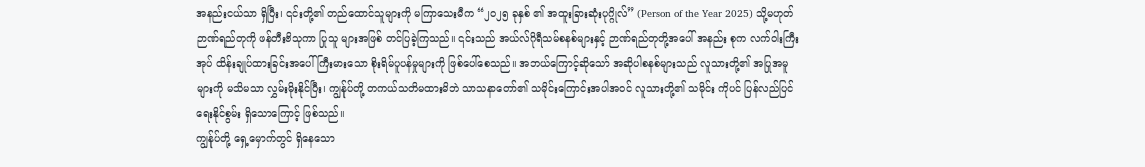အနည်းငယ်သာ ရှိပြီး၊ ၎င်းတို့၏ တည်ထောင်သူများကို မကြာသေးမီက “၂၀၂၅ ခုနှစ် ၏ အထူးခြားဆုံးပုဂ္ဂိုလ်” (Person of the Year 2025) သို့မဟုတ် ဉာဏ်ရည်တုကို ဖန်တီးဗိသုကာ ပြုသူ များအဖြစ် တင်ပြခဲ့ကြသည်။ ၎င်းသည် အယ်လ်ဂိုရီသမ်စနစ်များနှင့် ဉာဏ်ရည်တုတို့အပေါ် အနည်း စုက လက်ဝါးကြီးအုပ် ထိန်းချုပ်ထားခြင်းအပေါ် ကြီးမားသော စိုးရိမ်ပူပန်မှုများကို ဖြစ်ပေါ်စေသည်။ အဘယ်ကြောင့်ဆိုသော် အဆိုပါစနစ်များသည် လူသားတို့၏ အပြုအမူများကို မသိမသာ လွှမ်းမိုးနိုင်ပြီး၊ ကျွန်ုပ်တို့ တကယ်သတိမထားမိဘဲ သာသနာတော်၏ သမိုင်းကြောင်းအပါအဝင် လူသားတို့၏ သမိုင်း ကိုပင် ပြန်လည်ပြင်ရေးနိုင်စွမ်း ရှိသောကြောင့် ဖြစ်သည်။
ကျွန်ုပ်တို့ ရှေ့မှောက်တွင် ရှိနေသော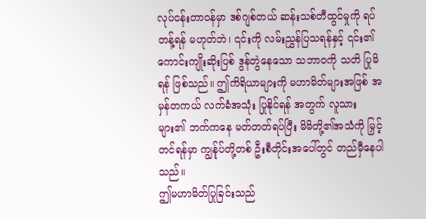လုပ်ငန်းတာဝန်မှာ ဒစ်ဂျစ်တယ် ဆန်းသစ်တီထွင်မှုကို ရပ်တန့်ရန် မဟုတ်ဘဲ၊ ၎င်းကို လမ်းညွှန်ပြသရန်နှင့် ၎င်း၏ ကောင်းကျိုးဆိုးပြစ် ဒွန်တွဲနေသော သဘာဝကို သတိ ပြုမိရန် ဖြစ်သည်။ ဤကိရိယာများကို မဟာမိတ်များအဖြစ် အမှန်တကယ် လက်ခံအသုံး ပြုနိုင်ရန် အတွက် လူသားများ၏ ဘက်ကနေ မတ်တတ်ရပ်ပြီး မိမိတို့၏အသံကို မြှင့်တင်ရန်မှာ ကျွန်ုပ်တို့တစ် ဦးစီတိုင်းအပေါ်တွင် တည်မှီနေပါသည်။
ဤမဟာမိတ်ပြုခြင်းသည်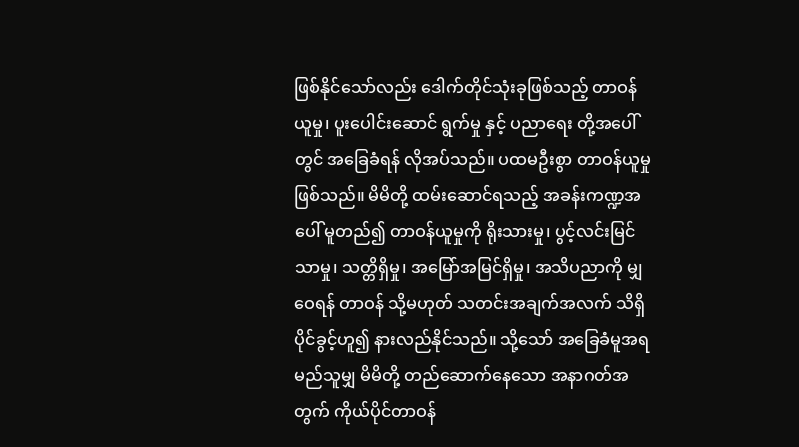ဖြစ်နိုင်သော်လည်း ဒေါက်တိုင်သုံးခုဖြစ်သည့် တာဝန်ယူမှု၊ ပူးပေါင်းဆောင် ရွက်မှု နှင့် ပညာရေး တို့အပေါ်တွင် အခြေခံရန် လိုအပ်သည်။ ပထမဦးစွာ တာဝန်ယူမှု ဖြစ်သည်။ မိမိတို့ ထမ်းဆောင်ရသည့် အခန်းကဏ္ဍအပေါ် မူတည်၍ တာဝန်ယူမှုကို ရိုးသားမှု၊ ပွင့်လင်းမြင်သာမှု၊ သတ္တိရှိမှု၊ အမြော်အမြင်ရှိမှု၊ အသိပညာကို မျှဝေရန် တာဝန် သို့မဟုတ် သတင်းအချက်အလက် သိရှိပိုင်ခွင့်ဟူ၍ နားလည်နိုင်သည်။ သို့သော် အခြေခံမူအရ မည်သူမျှ မိမိတို့ တည်ဆောက်နေသော အနာဂတ်အတွက် ကိုယ်ပိုင်တာဝန်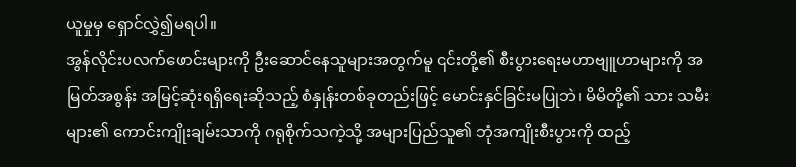ယူမှုမှ ရှောင်လွှဲ၍မရပါ။
အွန်လိုင်းပလက်ဖောင်းများကို ဦးဆောင်နေသူများအတွက်မူ ၎င်းတို့၏ စီးပွားရေးမဟာဗျူဟာများကို အမြတ်အစွန်း အမြင့်ဆုံးရရှိရေးဆိုသည့် စံနှုန်းတစ်ခုတည်းဖြင့် မောင်းနှင်ခြင်းမပြုဘဲ၊ မိမိတို့၏ သား သမီးများ၏ ကောင်းကျိုးချမ်းသာကို ဂရုစိုက်သကဲ့သို့ အများပြည်သူ၏ ဘုံအကျိုးစီးပွားကို ထည့်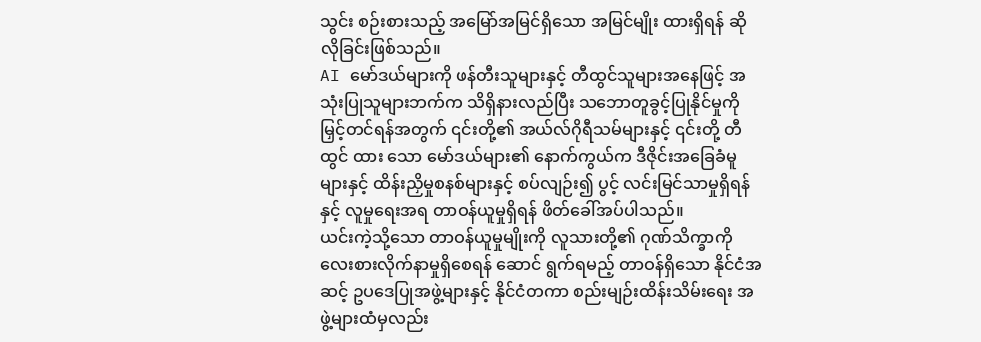သွင်း စဉ်းစားသည့် အမြော်အမြင်ရှိသော အမြင်မျိုး ထားရှိရန် ဆိုလိုခြင်းဖြစ်သည်။
AI မော်ဒယ်များကို ဖန်တီးသူများနှင့် တီထွင်သူများအနေဖြင့် အသုံးပြုသူများဘက်က သိရှိနားလည်ပြီး သဘောတူခွင့်ပြုနိုင်မှုကို မြှင့်တင်ရန်အတွက် ၎င်းတို့၏ အယ်လ်ဂိုရီသမ်များနှင့် ၎င်းတို့ တီထွင် ထား သော မော်ဒယ်များ၏ နောက်ကွယ်က ဒီဇိုင်းအခြေခံမူများနှင့် ထိန်းညှိမှုစနစ်များနှင့် စပ်လျဉ်း၍ ပွင့် လင်းမြင်သာမှုရှိရန်နှင့် လူမှုရေးအရ တာဝန်ယူမှုရှိရန် ဖိတ်ခေါ်အပ်ပါသည်။
ယင်းကဲ့သို့သော တာဝန်ယူမှုမျိုးကို လူသားတို့၏ ဂုဏ်သိက္ခာကို လေးစားလိုက်နာမှုရှိစေရန် ဆောင် ရွက်ရမည့် တာဝန်ရှိသော နိုင်ငံအဆင့် ဥပဒေပြုအဖွဲ့များနှင့် နိုင်ငံတကာ စည်းမျဉ်းထိန်းသိမ်းရေး အဖွဲ့များထံမှလည်း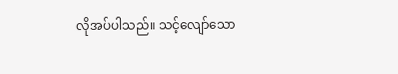လိုအပ်ပါသည်။ သင့်လျော်သော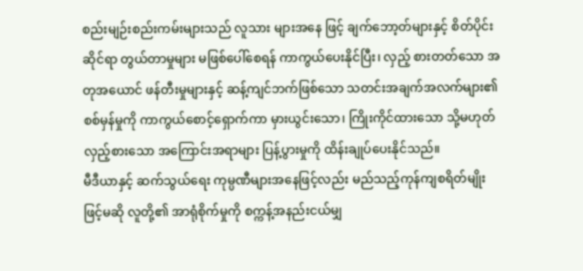စည်းမျဉ်းစည်းကမ်းများသည် လူသား များအနေ ဖြင့် ချက်ဘော့တ်များနှင့် စိတ်ပိုင်းဆိုင်ရာ တွယ်တာမှုများ မဖြစ်ပေါ်စေရန် ကာကွယ်ပေးနိုင်ပြီး၊ လှည့် စားတတ်သော အတုအယောင် ဖန်တီးမှုများနှင့် ဆန့်ကျင်ဘက်ဖြစ်သော သတင်းအချက်အလက်များ၏ စစ်မှန်မှုကို ကာကွယ်စောင့်ရှောက်ကာ မှားယွင်းသော၊ ကြိုးကိုင်ထားသော သို့မဟုတ် လှည့်စားသော အကြောင်းအရာများ ပြန့်ပွားမှုကို ထိန်းချုပ်ပေးနိုင်သည်။
မီဒီယာနှင့် ဆက်သွယ်ရေး ကုမ္ပဏီများအနေဖြင့်လည်း မည်သည့်ကုန်ကျစရိတ်မျိုးဖြင့်မဆို လူတို့၏ အာရုံစိုက်မှုကို စက္ကန့်အနည်းငယ်မျှ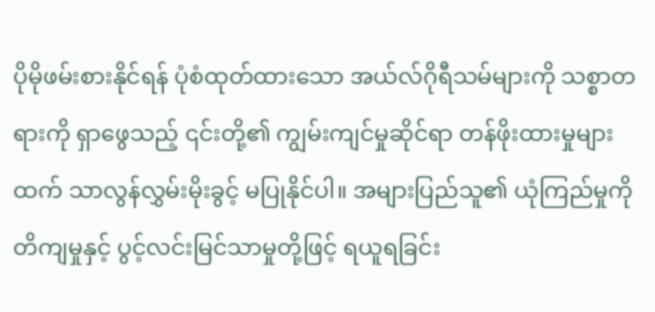ပိုမိုဖမ်းစားနိုင်ရန် ပုံစံထုတ်ထားသော အယ်လ်ဂိုရီသမ်များကို သစ္စာတရားကို ရှာဖွေသည့် ၎င်းတို့၏ ကျွမ်းကျင်မှုဆိုင်ရာ တန်ဖိုးထားမှုများထက် သာလွန်လွှမ်းမိုးခွင့် မပြုနိုင်ပါ။ အများပြည်သူ၏ ယုံကြည်မှုကို တိကျမှုနှင့် ပွင့်လင်းမြင်သာမှုတို့ဖြင့် ရယူရခြင်း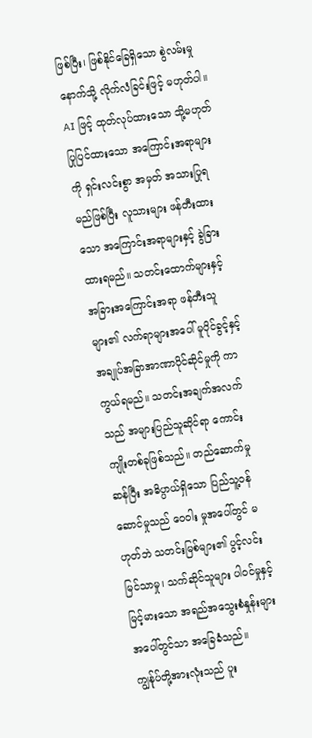ဖြစ်ပြီး၊ ဖြစ်နိုင်ခြေရှိသော စွဲလမ်းမှုနောက်သို့ လိုက်လံခြင်းဖြင့် မဟုတ်ပါ။
AI ဖြင့် ထုတ်လုပ်ထားသော သို့မဟုတ် ပြုပြင်ထားသော အကြောင်းအရာများကို ရှင်းလင်းစွာ အမှတ် အသားပြုရမည်ဖြစ်ပြီး လူသားများ ဖန်တီးထားသော အကြောင်းအရာများနှင့် ခွဲခြားထားရမည်။ သတင်းထောက်များနှင့် အခြားအကြောင်းအရာ ဖန်တီးသူများ၏ လက်ရာများအပေါ် မူပိုင်ခွင့်နှင့် အချုပ်အခြာအာဏာပိုင်ဆိုင်မှုကို ကာကွယ်ရမည်။ သတင်းအချက်အလက်သည် အများပြည်သူဆိုင်ရာ ကောင်းကျိုးတစ်ခုဖြစ်သည်။ တည်ဆောက်မှုဆန်ပြီး အဓိပ္ပာယ်ရှိသော ပြည်သူ့ဝန်ဆောင်မှုသည် ဝေဝါး မှုအပေါ်တွင် မဟုတ်ဘဲ သတင်းမြစ်များ၏ ပွင့်လင်းမြင်သာမှု၊ သက်ဆိုင်သူများ ပါဝင်မှုနှင့် မြင့်မားသော အရည်အသွေးစံနှုန်းများအပေါ်တွင်သာ အခြေခံသည်။
ကျွန်ုပ်တို့အားလုံးသည် ပူး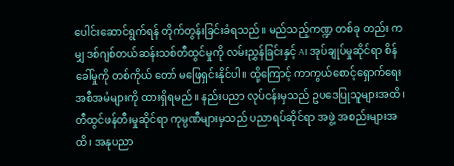ပေါင်းဆောင်ရွက်ရန် တိုက်တွန်းခြင်းခံရသည်။ မည်သည့်ကဏ္ဍ တစ်ခု တည်း ကမျှ ဒစ်ဂျစ်တယ်ဆန်းသစ်တီထွင်မှုကို လမ်းညွှန်ခြင်းနှင့် AI အုပ်ချုပ်မှုဆိုင်ရာ စိန်ခေါ်မှုကို တစ်ကိုယ် တော် မဖြေရှင်းနိုင်ပါ။ ထို့ကြောင့် ကာကွယ်စောင့်ရှောက်ရေး အစီအမံများကို ထားရှိရမည်။ နည်းပညာ လုပ်ငန်းမှသည် ဥပဒေပြုသူများအထိ၊ တီထွင်ဖန်တီးမှုဆိုင်ရာ ကုမ္ပဏီများမှသည် ပညာရပ်ဆိုင်ရာ အဖွဲ့ အစည်းများအထိ၊ အနုပညာ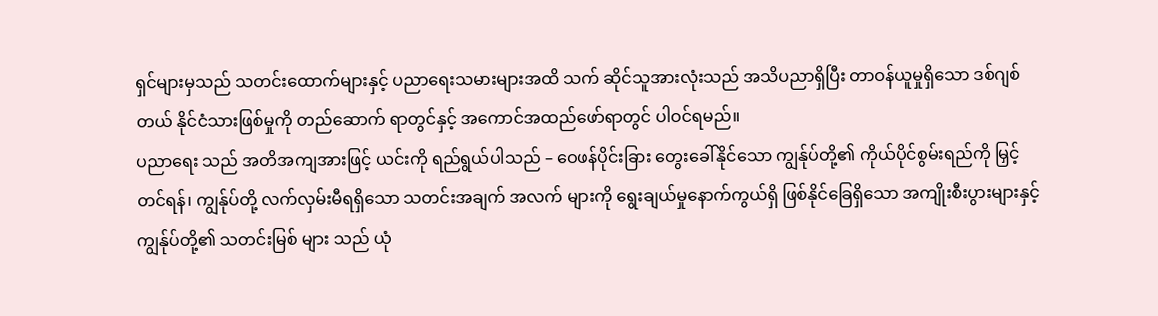ရှင်များမှသည် သတင်းထောက်များနှင့် ပညာရေးသမားများအထိ သက် ဆိုင်သူအားလုံးသည် အသိပညာရှိပြီး တာဝန်ယူမှုရှိသော ဒစ်ဂျစ်တယ် နိုင်ငံသားဖြစ်မှုကို တည်ဆောက် ရာတွင်နှင့် အကောင်အထည်ဖော်ရာတွင် ပါဝင်ရမည်။
ပညာရေး သည် အတိအကျအားဖြင့် ယင်းကို ရည်ရွယ်ပါသည် – ဝေဖန်ပိုင်းခြား တွေးခေါ်နိုင်သော ကျွန်ုပ်တို့၏ ကိုယ်ပိုင်စွမ်းရည်ကို မြှင့်တင်ရန်၊ ကျွန်ုပ်တို့ လက်လှမ်းမီရရှိသော သတင်းအချက် အလက် များကို ရွေးချယ်မှုနောက်ကွယ်ရှိ ဖြစ်နိုင်ခြေရှိသော အကျိုးစီးပွားများနှင့် ကျွန်ုပ်တို့၏ သတင်းမြစ် များ သည် ယုံ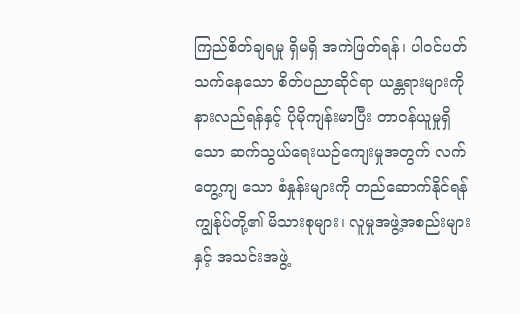ကြည်စိတ်ချရမှု ရှိမရှိ အကဲဖြတ်ရန်၊ ပါဝင်ပတ်သက်နေသော စိတ်ပညာဆိုင်ရာ ယန္တရားများကို နားလည်ရန်နှင့် ပိုမိုကျန်းမာပြီး တာဝန်ယူမှုရှိသော ဆက်သွယ်ရေးယဉ်ကျေးမှုအတွက် လက်တွေ့ကျ သော စံနှုန်းများကို တည်ဆောက်နိုင်ရန် ကျွန်ုပ်တို့၏ မိသားစုများ၊ လူမှုအဖွဲ့အစည်းများနှင့် အသင်းအဖွဲ့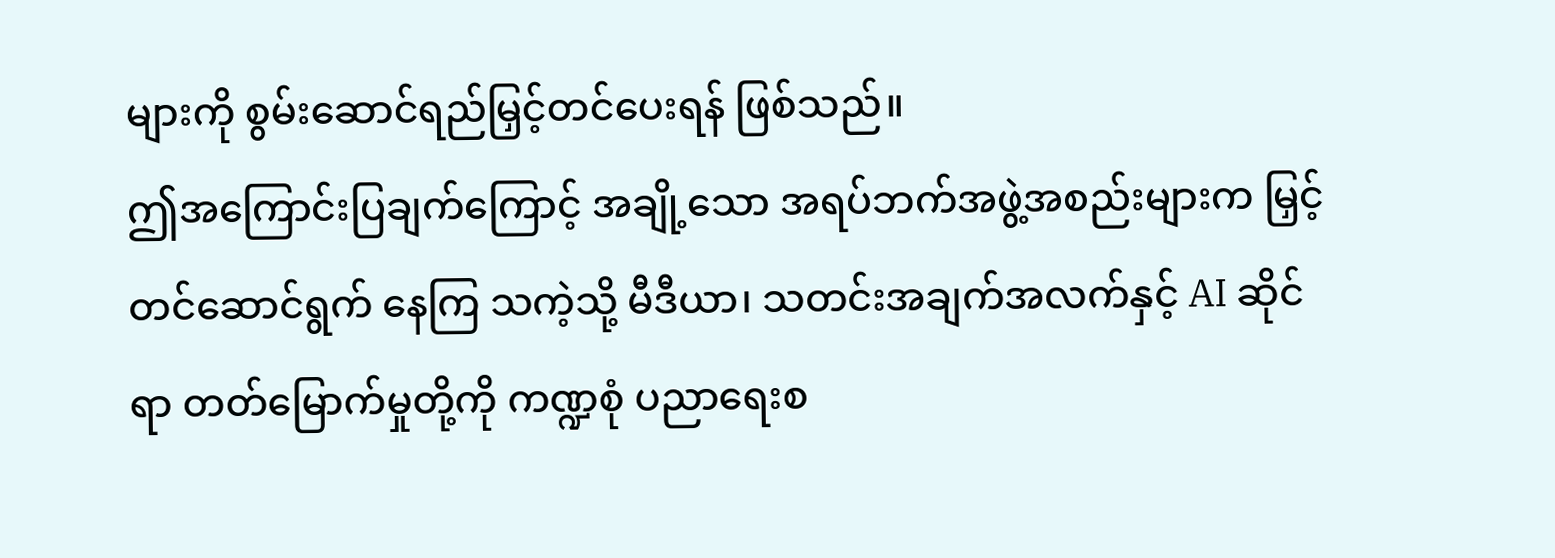များကို စွမ်းဆောင်ရည်မြှင့်တင်ပေးရန် ဖြစ်သည်။
ဤအကြောင်းပြချက်ကြောင့် အချို့သော အရပ်ဘက်အဖွဲ့အစည်းများက မြှင့်တင်ဆောင်ရွက် နေကြ သကဲ့သို့ မီဒီယာ၊ သတင်းအချက်အလက်နှင့် AI ဆိုင်ရာ တတ်မြောက်မှုတို့ကို ကဏ္ဍစုံ ပညာရေးစ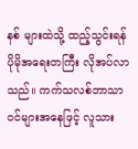နစ် များထဲသို့ ထည့်သွင်းရန် ပိုမိုအရေးတကြီး လိုအပ်လာသည်။ ကက်သလစ်ဘာသာဝင်များအနေဖြင့် လူသား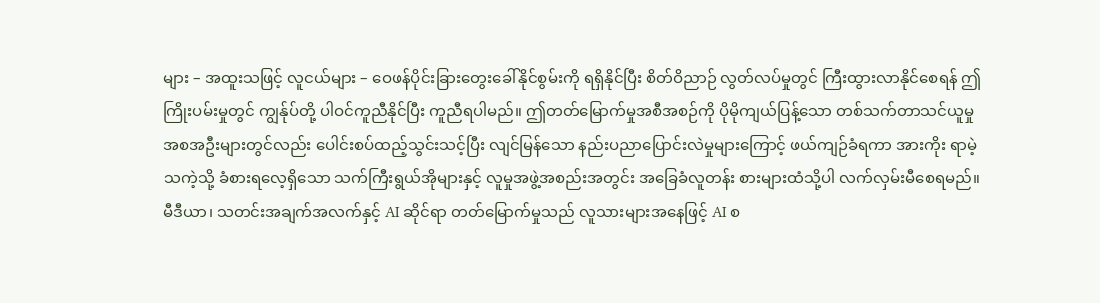များ – အထူးသဖြင့် လူငယ်များ – ဝေဖန်ပိုင်းခြားတွေးခေါ်နိုင်စွမ်းကို ရရှိနိုင်ပြီး စိတ်ဝိညာဉ် လွတ်လပ်မှုတွင် ကြီးထွားလာနိုင်စေရန် ဤကြိုးပမ်းမှုတွင် ကျွန်ုပ်တို့ ပါဝင်ကူညီနိုင်ပြီး ကူညီရပါမည်။ ဤတတ်မြောက်မှုအစီအစဉ်ကို ပိုမိုကျယ်ပြန့်သော တစ်သက်တာသင်ယူမှု အစအဦးများတွင်လည်း ပေါင်းစပ်ထည့်သွင်းသင့်ပြီး လျင်မြန်သော နည်းပညာပြောင်းလဲမှုများကြောင့် ဖယ်ကျဉ်ခံရကာ အားကိုး ရာမဲ့သကဲ့သို့ ခံစားရလေ့ရှိသော သက်ကြီးရွယ်အိုများနှင့် လူမှုအဖွဲ့အစည်းအတွင်း အခြေခံလူတန်း စားများထံသို့ပါ လက်လှမ်းမီစေရမည်။
မီဒီယာ၊ သတင်းအချက်အလက်နှင့် AI ဆိုင်ရာ တတ်မြောက်မှုသည် လူသားများအနေဖြင့် AI စ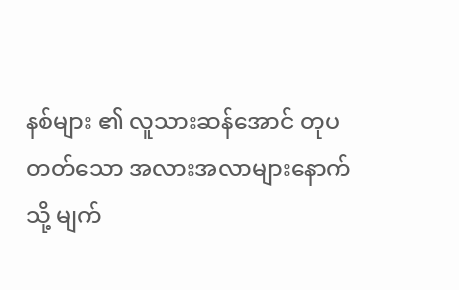နစ်များ ၏ လူသားဆန်အောင် တုပတတ်သော အလားအလာများနောက်သို့ မျက်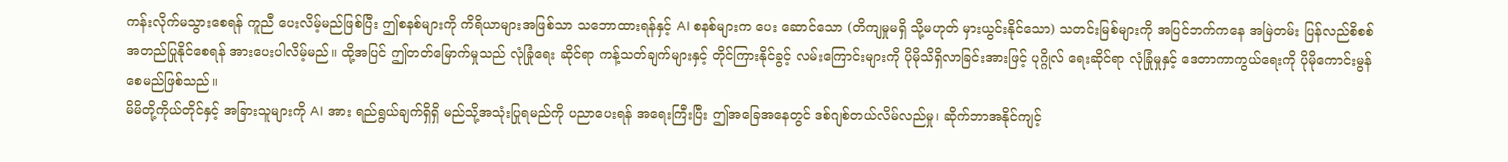ကန်းလိုက်မသွားစေရန် ကူညီ ပေးလိမ့်မည်ဖြစ်ပြီး ဤစနစ်များကို ကိရိယာများအဖြစ်သာ သဘောထားရန်နှင့် AI စနစ်များက ပေး ဆောင်သော (တိကျမှုမရှိ သို့မဟုတ် မှားယွင်းနိုင်သော) သတင်းမြစ်များကို အပြင်ဘက်ကနေ အမြဲတမ်း ပြန်လည်စိစစ်အတည်ပြုနိုင်စေရန် အားပေးပါလိမ့်မည်။ ထို့အပြင် ဤတတ်မြောက်မှုသည် လုံခြုံရေး ဆိုင်ရာ ကန့်သတ်ချက်များနှင့် တိုင်ကြားနိုင်ခွင့် လမ်းကြောင်းများကို ပိုမိုသိရှိလာခြင်းအားဖြင့် ပုဂ္ဂိုလ် ရေးဆိုင်ရာ လုံခြုံမှုနှင့် ဒေတာကာကွယ်ရေးကို ပိုမိုကောင်းမွန်စေမည်ဖြစ်သည်။
မိမိတို့ကိုယ်တိုင်နှင့် အခြားသူများကို AI အား ရည်ရွယ်ချက်ရှိရှိ မည်သို့အသုံးပြုရမည်ကို ပညာပေးရန် အရေးကြီးပြီး ဤအခြေအနေတွင် ဒစ်ဂျစ်တယ်လိမ်လည်မှု၊ ဆိုက်ဘာအနိုင်ကျင့်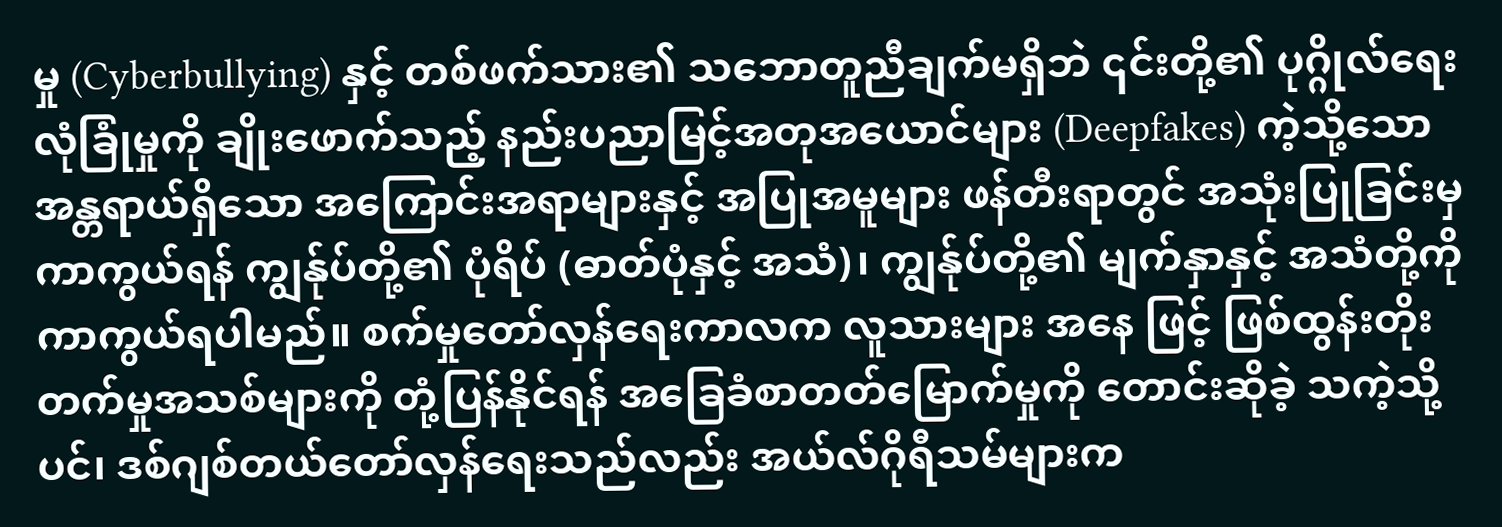မှု (Cyberbullying) နှင့် တစ်ဖက်သား၏ သဘောတူညီချက်မရှိဘဲ ၎င်းတို့၏ ပုဂ္ဂိုလ်ရေးလုံခြုံမှုကို ချိုးဖောက်သည့် နည်းပညာမြင့်အတုအယောင်များ (Deepfakes) ကဲ့သို့သော အန္တရာယ်ရှိသော အကြောင်းအရာများနှင့် အပြုအမူများ ဖန်တီးရာတွင် အသုံးပြုခြင်းမှ ကာကွယ်ရန် ကျွန်ုပ်တို့၏ ပုံရိပ် (ဓာတ်ပုံနှင့် အသံ)၊ ကျွန်ုပ်တို့၏ မျက်နှာနှင့် အသံတို့ကို ကာကွယ်ရပါမည်။ စက်မှုတော်လှန်ရေးကာလက လူသားများ အနေ ဖြင့် ဖြစ်ထွန်းတိုးတက်မှုအသစ်များကို တုံ့ပြန်နိုင်ရန် အခြေခံစာတတ်မြောက်မှုကို တောင်းဆိုခဲ့ သကဲ့သို့ ပင်၊ ဒစ်ဂျစ်တယ်တော်လှန်ရေးသည်လည်း အယ်လ်ဂိုရီသမ်များက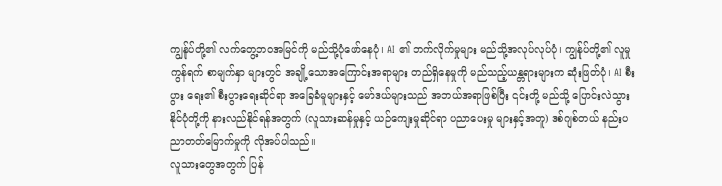ကျွန်ုပ်တို့၏ လက်တွေ့ဘဝအမြင်ကို မည်သို့ပုံဖော်နေပုံ၊ AI ၏ ဘက်လိုက်မှုများ မည်သို့အလုပ်လုပ်ပုံ၊ ကျွန်ုပ်တို့၏ လူမှုကွန်ရက် စာမျက်နှာ များတွင် အချို့သောအကြောင်းအရာများ တည်ရှိနေမှုကို မည်သည့်ယန္တရားများက ဆုံးဖြတ်ပုံ၊ AI စီးပွား ရေး၏ စီးပွားရေးဆိုင်ရာ အခြေခံမူများနှင့် မော်ဒယ်များသည် အဘယ်အရာဖြစ်ပြီး ၎င်းတို့ မည်သို့ ပြောင်းလဲသွားနိုင်ပုံတို့ကို နားလည်နိုင်ရန်အတွက် (လူသားဆန်မှုနှင့် ယဉ်ကျေးမှုဆိုင်ရာ ပညာပေးမှု များနှင့်အတူ) ဒစ်ဂျစ်တယ် နည်းပညာတတ်မြောက်မှုကို လိုအပ်ပါသည်။
လူသားတွေအတွက် ပြန်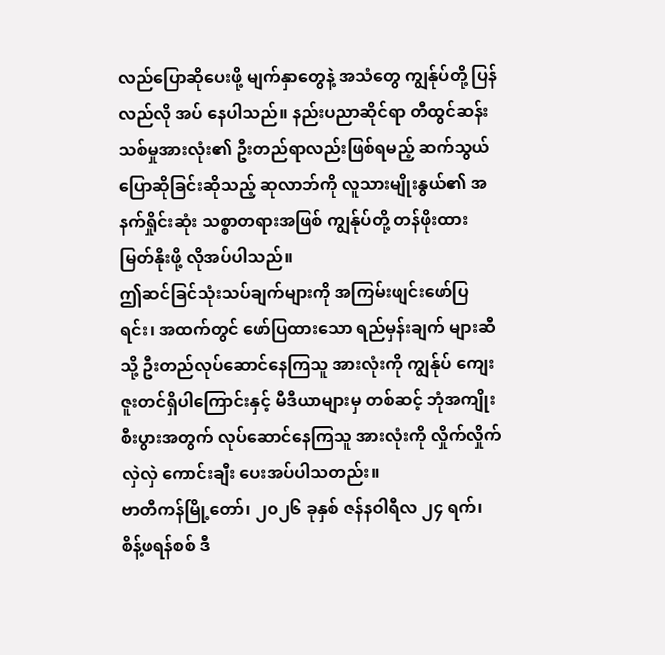လည်ပြောဆိုပေးဖို့ မျက်နှာတွေနဲ့ အသံတွေ ကျွန်ုပ်တို့ ပြန်လည်လို အပ် နေပါသည်။ နည်းပညာဆိုင်ရာ တီထွင်ဆန်းသစ်မှုအားလုံး၏ ဦးတည်ရာလည်းဖြစ်ရမည့် ဆက်သွယ် ပြောဆိုခြင်းဆိုသည့် ဆုလာဘ်ကို လူသားမျိုးနွယ်၏ အနက်ရှိုင်းဆုံး သစ္စာတရားအဖြစ် ကျွန်ုပ်တို့ တန်ဖိုးထား မြတ်နိုးဖို့ လိုအပ်ပါသည်။
ဤဆင်ခြင်သုံးသပ်ချက်များကို အကြမ်းဖျင်းဖော်ပြရင်း၊ အထက်တွင် ဖော်ပြထားသော ရည်မှန်းချက် များဆီသို့ ဦးတည်လုပ်ဆောင်နေကြသူ အားလုံးကို ကျွန်ုပ် ကျေးဇူးတင်ရှိပါကြောင်းနှင့် မီဒီယာများမှ တစ်ဆင့် ဘုံအကျိုးစီးပွားအတွက် လုပ်ဆောင်နေကြသူ အားလုံးကို လှိုက်လှိုက်လှဲလှဲ ကောင်းချီး ပေးအပ်ပါသတည်း။
ဗာတီကန်မြို့တော်၊ ၂၀၂၆ ခုနှစ် ဇန်နဝါရီလ ၂၄ ရက်၊ စိန့်ဖရန်စစ် ဒီ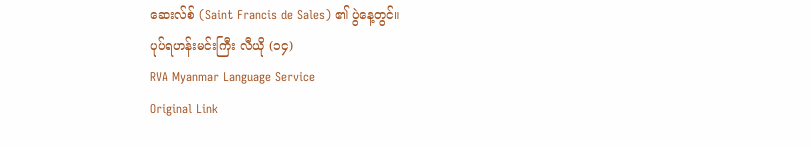ဆေးလ်စ် (Saint Francis de Sales) ၏ ပွဲနေ့တွင်။
ပုပ်ရဟန်းမင်းကြီး လီယို (၁၄)
RVA Myanmar Language Service
Original Link